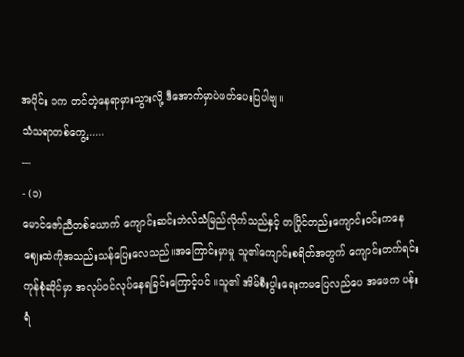အပိုင်း ၁က တင်တဲ့နေရာမှားသွားလို့ ဒီအောက်မှာပဲဖတ်ပေးပြပါဗျ။
သံသရာတစ်ကွေ့......
---
- (၁)
မောင်ဇော်ညီတစ်ယောက် ကျောင်းဆင်းဘဲလ်သံမြည်လိုက်သည်နှင့် တပြိုင်တည်းကျောင်းဝင်းကနေ ဈေးထဲကိုအသည်းသန်ပြေးလေသည်။အကြောင်းမှာမှု သူ၏ကျောင်းစရိတ်အတွက် ကျောင်းတက်ရင်းကုန်စုံဆိုင်မှာ အလုပ်ဝင်လုပ်နေရခြင်းကြောင့်ပင် ။သူ၏ အိမ်စီးပွါးရေးကမပြေလည်ပေ အဖေက ပန်းရံ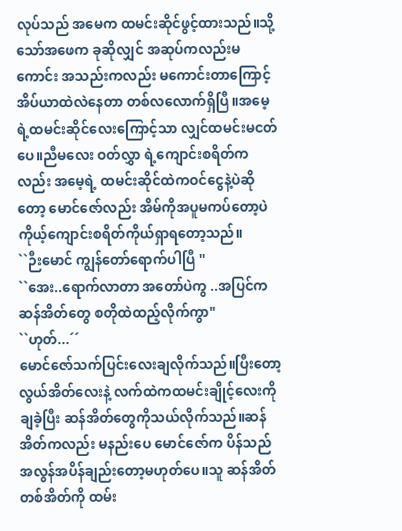လုပ်သည် အမေက ထမင်းဆိုင်ဖွင့်ထားသည်။သို့သော်အဖေက ခုဆိုလျှင် အဆုပ်ကလည်းမကောင်း အသည်းကလည်း မကောင်းတာကြောင့် အိပ်ယာထဲလဲနေတာ တစ်လလောက်ရှိပြီ။အမေ့ ရဲ့ထမင်းဆိုင်လေးကြောင့်သာ လျှင်ထမင်းမငတ်ပေ။ညီမလေး ဝတ်လွှာ ရဲ့ကျောင်းစရိတ်ကလည်း အမေ့ရဲ့ ထမင်းဆိုင်ထဲကဝင်ငွေနဲ့ပဲဆိုတော့ မောင်ဇော်လည်း အိမ်ကိုအပူမကပ်တော့ပဲ ကိုယ့်ကျောင်းစရိတ်ကိုယ်ရှာရတော့သည်။
``ဉီးမောင် ကျွန်တော်ရောက်ပါပြီ ''
``အေး..ရောက်လာတာ အတော်ပဲကွ ..အပြင်ကဆန်အိတ်တွေ စတိုထဲထည့်လိုက်ကွာ"
``ဟုတ်...´´
မောင်ဇော်သက်ပြင်းလေးချလိုက်သည်။ပြီးတော့ လွယ်အိတ်လေးနဲ့ လက်ထဲကထမင်းချိုင့်လေးကို ချခဲ့ပြီး ဆန်အိတ်တွေကိုသယ်လိုက်သည်။ဆန်အိတ်ကလည်း မနည်းပေ မောင်ဇော်က ပိန်သည် အလွန်အပိန်ချည်းတော့မဟုတ်ပေ။သူ ဆန်အိတ်တစ်အိတ်ကို ထမ်း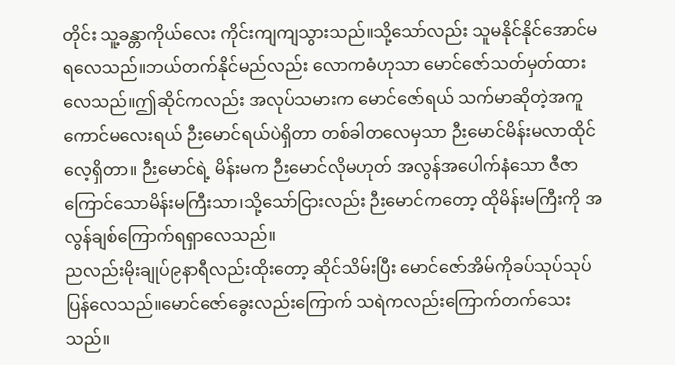တိုင်း သူ့ခန္တာကိုယ်လေး ကိုင်းကျကျသွားသည်။သို့သော်လည်း သူမနိုင်နိုင်အောင်မရလေသည်။ဘယ်တက်နိုင်မည်လည်း လောကဓံဟုသာ မောင်ဇော်သတ်မှတ်ထားလေသည်။ဤဆိုင်ကလည်း အလုပ်သမားက မောင်ဇော်ရယ် သက်မာဆိုတဲ့အကူကောင်မလေးရယ် ဉီးမောင်ရယ်ပဲရှိတာ တစ်ခါတလေမှသာ ဉီးမောင်မိန်းမလာထိုင်လေ့ရှိတာ။ ဉီးမောင်ရဲ့ မိန်းမက ဉီးမောင်လိုမဟုတ် အလွန်အပေါက်နံသော ဇီဇာကြောင်သောမိန်းမကြီးသာ၊သို့သော်ငြားလည်း ဉီးမောင်ကတော့ ထိုမိန်းမကြီးကို အလွန်ချစ်ကြောက်ရရှာလေသည်။
ညလည်းမိုးချုပ်၉နာရီလည်းထိုးတော့ ဆိုင်သိမ်းပြီး မောင်ဇော်အိမ်ကိုခပ်သုပ်သုပ်ပြန်လေသည်။မောင်ဇော်ခွေးလည်းကြောက် သရဲကလည်းကြောက်တက်သေးသည်။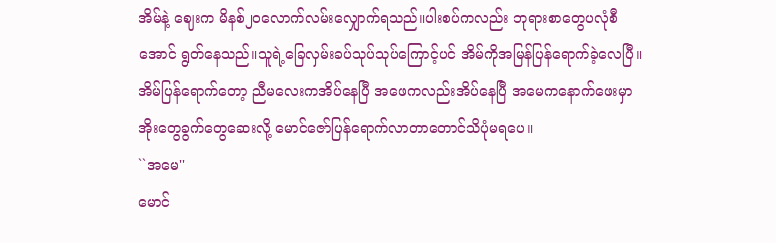အိမ်နဲ့ ဈေးက မိနစ်၂၀လောက်လမ်းလျှောက်ရသည်။ပါးစပ်ကလည်း ဘုရားစာတွေပလုံစီအောင် ရွတ်နေသည်။သူရဲ့ခြေလှမ်းခပ်သုပ်သုပ်ကြောင့်ပင် အိမ်ကိုအမြန်ပြန်ရောက်ခဲ့လေပြီ။
အိမ်ပြန်ရောက်တော့ ညီမလေးကအိပ်နေပြီ အဖေကလည်းအိပ်နေပြီ အမေကနောက်ဖေးမှာ အိုးတွေခွက်တွေဆေးလို့ မောင်ဇော်ပြန်ရောက်လာတာတောင်သိပုံမရပေ။
``အမေ''
မောင်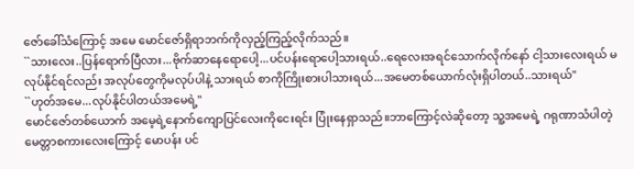ဇော်ခေါ်သံကြောင့် အမေ မောင်ဇော်ရှိရာဘက်ကိုလှည့်ကြည့်လိုက်သည်။
``သားလေး..ပြန်ရောက်ပြီလား...ဗိုက်ဆာနေရောပေါ့...ပင်ပန်းရောပေါ့သားရယ်..ရေလေးအရင်သောက်လိုက်နော် ငါ့သားလေးရယ် မလုပ်နိုင်ရင်လည်း အလုပ်တွေကိုမလုပ်ပါနဲ့ သားရယ် စာကိုကြိုးစားပါသားရယ်...အမေတစ်ယောက်လုံးရှိပါတယ်..သားရယ်"
``ဟုတ်အမေ...လုပ်နိုင်ပါတယ်အမေရဲ့"
မောင်ဇော်တစ်ယောက် အမေ့ရဲ့နောက်ကျောပြင်လေးကိုငေးရင်း ပြုံးနေရှာသည်။ဘာကြောင့်လဲဆိုတော့ သူ့အမေရဲ့ ဂရုဏာသံပါတဲ့ မေတ္တာစကားလေးကြောင့် မောပန်း ပင်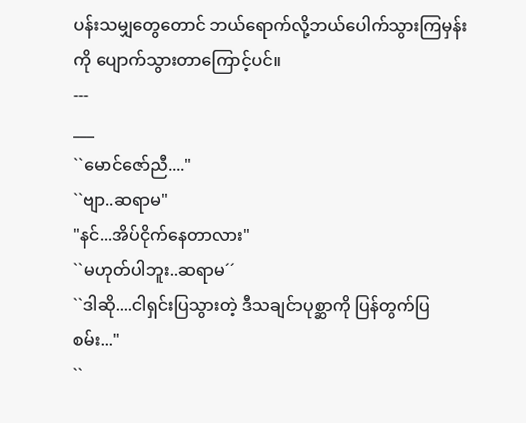ပန်းသမျှတွေတောင် ဘယ်ရောက်လို့ဘယ်ပေါက်သွားကြမှန်းကို ပျောက်သွားတာကြောင့်ပင်။
---
___
``မောင်ဇော်ညီ...."
``ဗျာ..ဆရာမ"
"နင်...အိပ်ငိုက်နေတာလား"
``မဟုတ်ပါဘူး..ဆရာမ´´
``ဒါဆို....ငါရှင်းပြသွားတဲ့ ဒီသချင်ာပုစ္ဆာကို ပြန်တွက်ပြစမ်း..."
``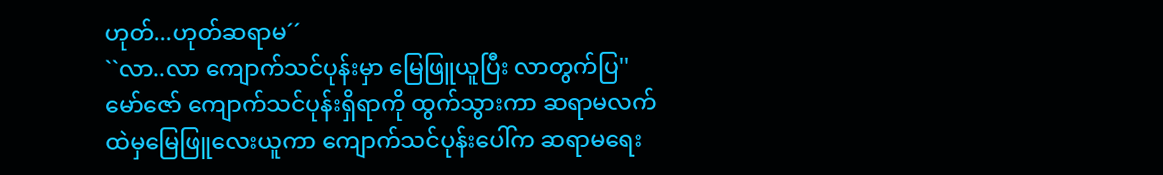ဟုတ်...ဟုတ်ဆရာမ´´
``လာ..လာ ကျောက်သင်ပုန်းမှာ မြေဖြူယူပြီး လာတွက်ပြ''
မော်ဇော် ကျောက်သင်ပုန်းရှိရာကို ထွက်သွားကာ ဆရာမလက်ထဲမှမြေဖြူလေးယူကာ ကျောက်သင်ပုန်းပေါ်က ဆရာမရေး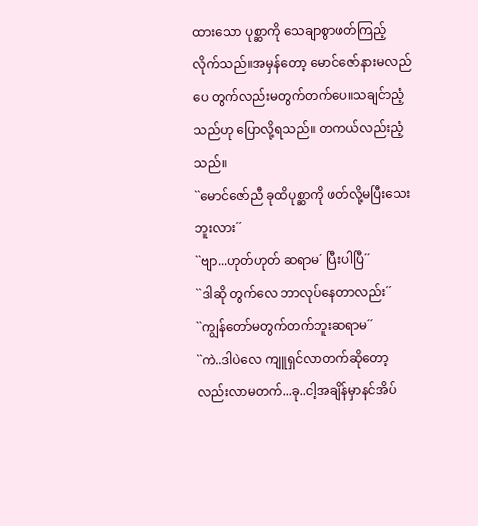ထားသော ပုစ္ဆာကို သေချာစွာဖတ်ကြည့်လိုက်သည်။အမှန်တော့ မောင်ဇော်နားမလည်ပေ တွက်လည်းမတွက်တက်ပေ။သချင်ာညံ့သည်ဟု ပြောလို့ရသည်။ တကယ်လည်းညံ့သည်။
``မောင်ဇော်ညီ ခုထိပုစ္ဆာကို ဖတ်လို့မပြီးသေးဘူးလား´´
``ဗျာ...ဟုတ်ဟုတ် ဆရာမ´ ပြီးပါပြီ´´
``ဒါဆို တွက်လေ ဘာလုပ်နေတာလည်း´´
``ကျွန်တော်မတွက်တက်ဘူးဆရာမ´´
``ကဲ..ဒါပဲလေ ကျူရှင်လာတက်ဆိုတော့လည်းလာမတက်...ခု..ငါ့အချိန်မှာနင်အိပ်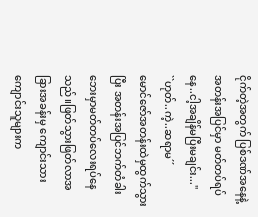ငိုက်တဲ့အတွက် ပြစ်ဒဏ်အနေနဲ့ အတန်းအပြင်မှာ မတ်တပ်ရပ်နေ..ငါ့အချိန်မပြီးမချင်း...''
``ဟုတ်..ကဲ့..ဆရာမ´´
မောင်ဇော်အတန်းထဲမှထွက်သွားပြီး အတန်းအပြင်ဘက်တံခါးဘေးမှာမတ်တပ်လေးရပ်နေသည်။ဖြတ်သွားဖြတ်လာအခြားအခန်းမှ ကျောင်းသားကျောင်းသူများက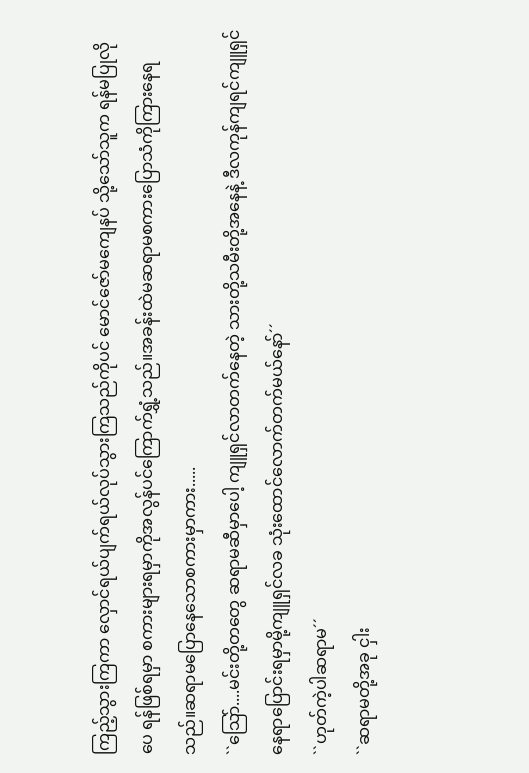ကြည့်သွားကြကာ လှောင်ရယ်ပျက်ရယ်လုပ်သွားကြသည်ကိုပင် မောင်ဇော်မကျေနပ် သို့သော်သူက ရန်မပြုလိုပေ ရန်ဖြစ်ရမှာ စကားများရမှာကိုအလွန်ပင်ကြောက်ရွှံ့သည်။အခန်းထဲမဆရာမစကားပြောသံကိုကြားနေရသည်။ဆရာမပြောနေသောစကားမှာကား.....
``သြော်....မင်းတို့တတွေ ဆရာမဆီမှာပေါ့ ကျူရှင်လာတက်နေတဲ့ သားတို့သမီးတို့အနေနဲ့ ဒီလကုန်ကျရင်ကျူရှင်နေရာပြောင်းရမှာမို့ကျူရှင်လခ သုံးထောင်လောက်တက်မယ်နော်´´
``ဟုတ်ကဲ့ပါဆရာမ´´
``ဆရာမတို့အခု ငှါး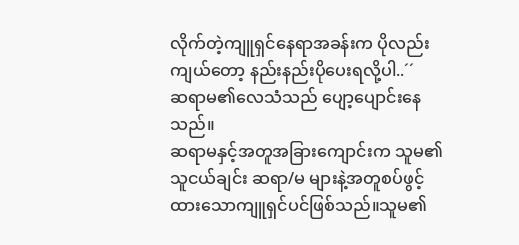လိုက်တဲ့ကျူရှင်နေရာအခန်းက ပိုလည်းကျယ်တော့ နည်းနည်းပိုပေးရလို့ပါ..´´
ဆရာမ၏လေသံသည် ပျော့ပျောင်းနေသည်။
ဆရာမနှင့်အတူအခြားကျောင်းက သူမ၏သူငယ်ချင်း ဆရာ/မ များနဲ့အတူစပ်ဖွင့်ထားသောကျူရှင်ပင်ဖြစ်သည်။သူမ၏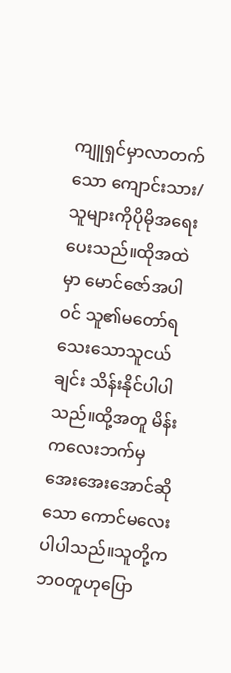ကျူရှင်မှာလာတက်သော ကျောင်းသား/သူများကိုပိုမိုအရေးပေးသည်။ထိုအထဲမှာ မောင်ဇော်အပါဝင် သူ၏မတော်ရသေးသောသူငယ်ချင်း သိန်းနိုင်ပါပါသည်။ထို့အတူ မိန်းကလေးဘက်မှ အေးအေးအောင်ဆိုသော ကောင်မလေးပါပါသည်။သူတို့ကဘဝတူဟုပြော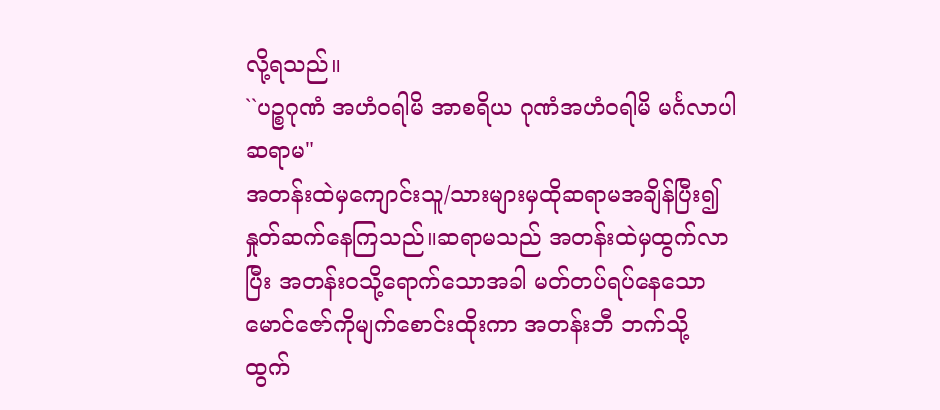လို့ရသည်။
``ပဉ္စဂုဏံ အဟံဝရါမိ အာစရိယ ဂုဏံအဟံဝရါမိ မင်္ဂလာပါဆရာမ"
အတန်းထဲမှကျောင်းသူ/သားများမှထိုဆရာမအချိန်ပြီး၍ နှုတ်ဆက်နေကြသည်။ဆရာမသည် အတန်းထဲမှထွက်လာပြီး အတန်းဝသို့ရောက်သောအခါ မတ်တပ်ရပ်နေသောမောင်ဇော်ကိုမျက်စောင်းထိုးကာ အတန်းဘီ ဘက်သို့ ထွက်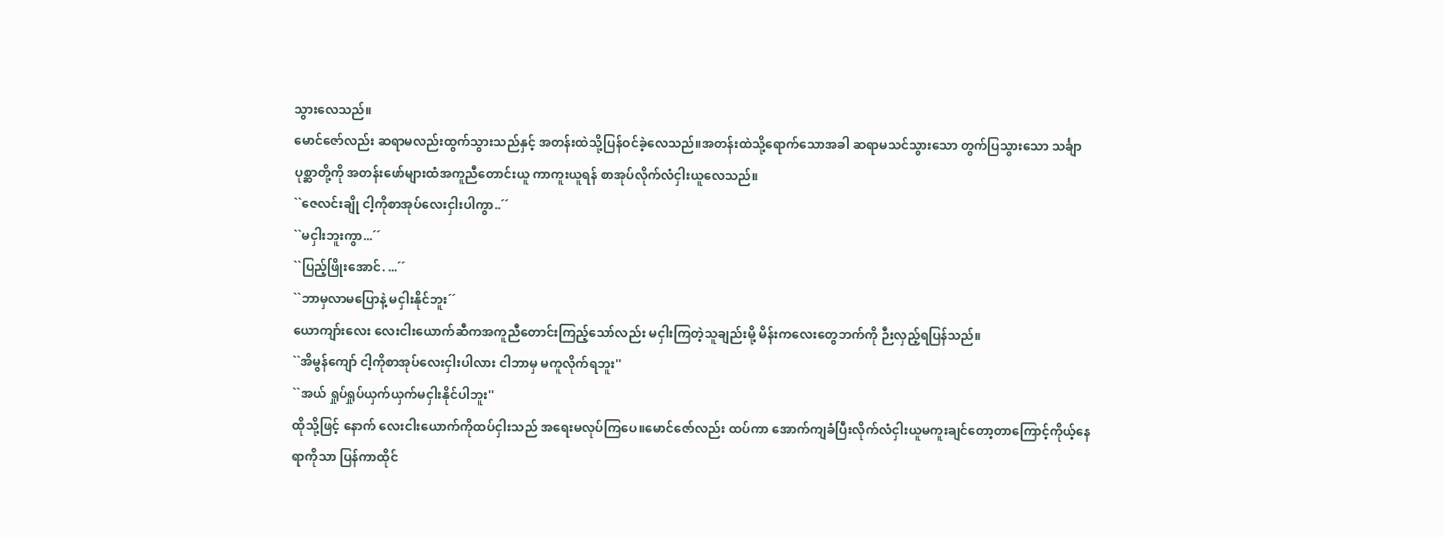သွားလေသည်။
မောင်ဇော်လည်း ဆရာမလည်းထွက်သွားသည်နှင့် အတန်းထဲသို့ပြန်ဝင်ခဲ့လေသည်။အတန်းထဲသို့ရောက်သောအခါ ဆရာမသင်သွားသော တွက်ပြသွားသော သင်္ချာပုစ္ဆာတို့ကို အတန်းဖော်များထံအကူညီတောင်းယူ ကာကူးယူရန် စာအုပ်လိုက်လံငှါးယူလေသည်။
``ဇေလင်းချို ငါ့ကိုစာအုပ်လေးငှါးပါကွာ..´´
``မငှါးဘူးကွာ...´´
``ပြည့်ဖြိုးအောင်. ...´´
``ဘာမှလာမပြောနဲ့ မငှါးနိုင်ဘူး´´
ယောကျာ်းလေး လေးငါးယောက်ဆီကအကူညီတောင်းကြည့်သော်လည်း မငှါးကြတဲ့သူချည်းမို့ မိန်းကလေးတွေဘက်ကို ဉီးလှည့်ရပြန်သည်။
``အိမွန်ကျော် ငါ့ကိုစာအုပ်လေးငှါးပါလား ငါဘာမှ မကူလိုက်ရဘူး''
``အယ် ရှုပ်ရှုပ်ယှက်ယှက်မငှါးနိုင်ပါဘူး''
ထိုသို့ဖြင့် နောက် လေးငါးယောက်ကိုထပ်ငှါးသည် အရေးမလုပ်ကြပေ။မောင်ဇော်လည်း ထပ်ကာ အောက်ကျခံပြီးလိုက်လံငှါးယူမကူးချင်တော့တာကြောင့်ကိုယ့်နေရာကိုသာ ပြန်ကာထိုင်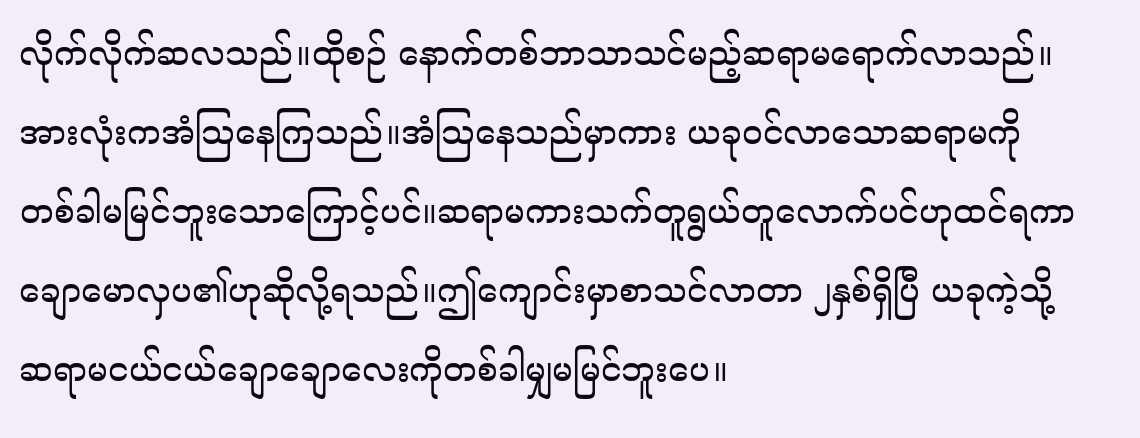လိုက်လိုက်ဆလသည်။ထိုစဉ် နောက်တစ်ဘာသာသင်မည့်ဆရာမရောက်လာသည်။အားလုံးကအံသြနေကြသည်။အံသြနေသည်မှာကား ယခုဝင်လာသောဆရာမကို တစ်ခါမမြင်ဘူးသောကြောင့်ပင်။ဆရာမကားသက်တူရွယ်တူလောက်ပင်ဟုထင်ရကာချောမောလှပ၏ဟုဆိုလို့ရသည်။ဤကျောင်းမှာစာသင်လာတာ ၂နှစ်ရှိပြီ ယခုကဲ့သို့ဆရာမငယ်ငယ်ချောချောလေးကိုတစ်ခါမျှမမြင်ဘူးပေ။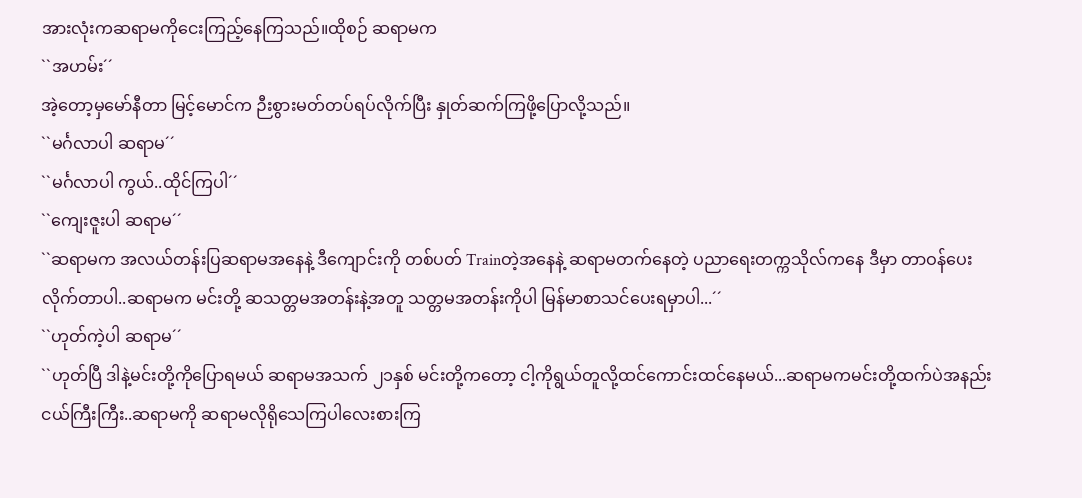အားလုံးကဆရာမကိုငေးကြည့်နေကြသည်။ထိုစဉ် ဆရာမက
``အဟမ်း´´
အဲ့တော့မှမော်နီတာ မြင့်မောင်က ဉီးစွားမတ်တပ်ရပ်လိုက်ပြီး နှုတ်ဆက်ကြဖို့ပြောလို့သည်။
``မင်္ဂလာပါ ဆရာမ´´
``မင်္ဂလာပါ ကွယ်..ထိုင်ကြပါ´´
``ကျေးဇူးပါ ဆရာမ´´
``ဆရာမက အလယ်တန်းပြဆရာမအနေနဲ့ ဒီကျောင်းကို တစ်ပတ် Trainတဲ့အနေနဲ့ ဆရာမတက်နေတဲ့ ပညာရေးတက္ကသိုလ်ကနေ ဒီမှာ တာဝန်ပေးလိုက်တာပါ..ဆရာမက မင်းတို့ ဆသတ္တမအတန်းနဲ့အတူ သတ္တမအတန်းကိုပါ မြန်မာစာသင်ပေးရမှာပါ...´´
``ဟုတ်ကဲ့ပါ ဆရာမ´´
``ဟုတ်ပြီ ဒါနဲ့မင်းတို့ကိုပြောရမယ် ဆရာမအသက် ၂၁နှစ် မင်းတို့ကတော့ ငါ့ကိုရွယ်တူလို့ထင်ကောင်းထင်နေမယ်...ဆရာမကမင်းတို့ထက်ပဲအနည်းငယ်ကြီးကြီး..ဆရာမကို ဆရာမလိုရိုသေကြပါလေးစားကြ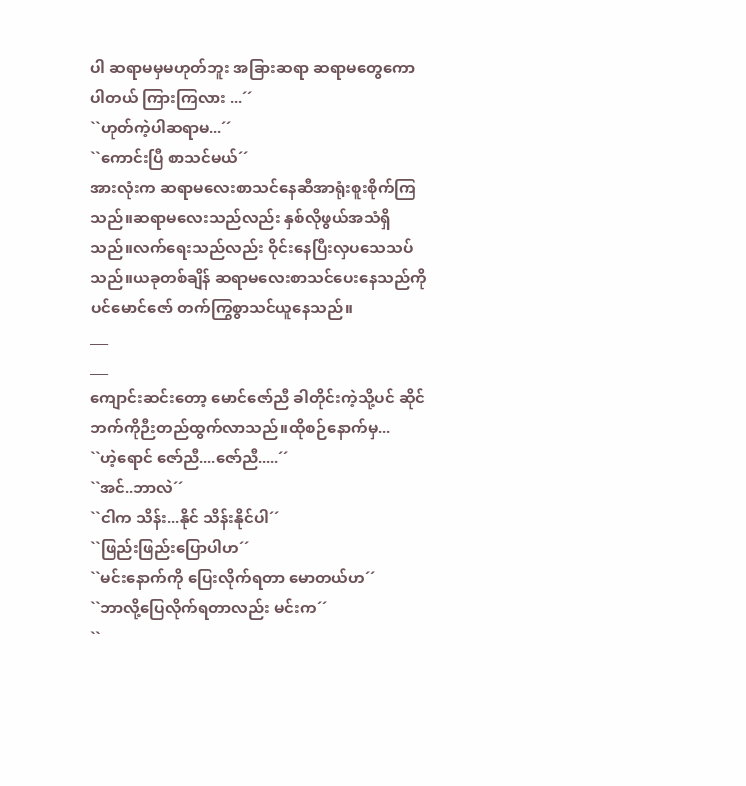ပါ ဆရာမမှမဟုတ်ဘူး အခြားဆရာ ဆရာမတွေကောပါတယ် ကြားကြလား ...´´
``ဟုတ်ကဲ့ပါဆရာမ...´´
``ကောင်းပြီ စာသင်မယ်´´
အားလုံးက ဆရာမလေးစာသင်နေဆီအာရုံးစူးစိုက်ကြသည်။ဆရာမလေးသည်လည်း နှစ်လိုဖွယ်အသံရှိသည်။လက်ရေးသည်လည်း ဝိုင်းနေပြီးလှပသေသပ်သည်။ယခုတစ်ချိန် ဆရာမလေးစာသင်ပေးနေသည်ကို ပင်မောင်ဇော် တက်ကြွစွာသင်ယူနေသည်။
___
___
ကျောင်းဆင်းတော့ မောင်ဇော်ညီ ခါတိုင်းကဲ့သို့ပင် ဆိုင်ဘက်ကိုဉီးတည်ထွက်လာသည်။ထိုစဉ်နောက်မှ...
``ဟဲ့ရောင် ဇော်ညီ....ဇော်ညီ.....´´
``အင်..ဘာလဲ´´
``ငါက သိန်း...နိုင် သိန်းနိုင်ပါ´´
``ဖြည်းဖြည်းပြောပါဟ´´
``မင်းနောက်ကို ပြေးလိုက်ရတာ မောတယ်ဟ´´
``ဘာလို့ပြေလိုက်ရတာလည်း မင်းက´´
``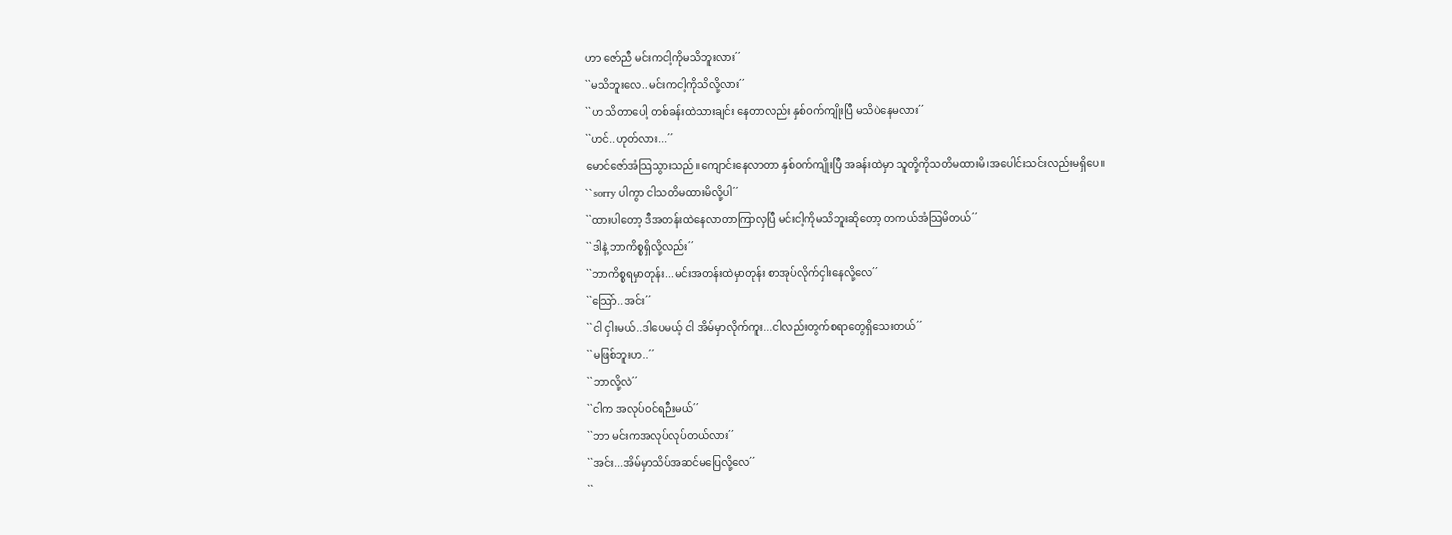ဟာ ဇော်ညီ မင်းကငါ့ကိုမသိဘူးလား´´
``မသိဘူးလေ..မင်းကငါ့ကိုသိလို့လား´´
``ဟ သိတာပေါ့ တစ်ခန်းထဲသားချင်း နေတာလည်း နှစ်ဝက်ကျိုးပြီ မသိပဲနေမလား´´
``ဟင်..ဟုတ်လား...´´
မောင်ဇော်အံသြသွားသည်။ကျောင်းနေလာတာ နှစ်ဝက်ကျိုးပြီ အခန်းထဲမှာ သူတို့ကိုသတိမထားမိ၊အပေါင်းသင်းလည်းမရှိပေ။
``sorry ပါကွာ ငါသတိမထားမိလို့ပါ´´
``ထားပါတော့ ဒီအတန်းထဲနေလာတာကြာလှပြီ မင်းငါ့ကိုမသိဘူးဆိုတော့ တကယ်အံသြမိတယ်´´
``ဒါနဲ့ ဘာကိစ္စရှိလို့လည်း´´
``ဘာကိစ္စရမှာတုန်း...မင်းအတန်းထဲမှာတုန်း စာအုပ်လိုက်ငှါးနေလို့လေ´´
``သြော်..အင်း´´
``ငါ ငှါးမယ်..ဒါပေမယ့် ငါ အိမ်မှာလိုက်ကူး...ငါလည်းတွက်စရာတွေရှိသေးတယ်´´
``မဖြစ်ဘူးဟ..´´
``ဘာလို့လဲ´´
``ငါက အလုပ်ဝင်ရဉီးမယ်´´
``ဘာ မင်းကအလုပ်လုပ်တယ်လား´´
``အင်း...အိမ်မှာသိပ်အဆင်မပြေလို့လေ´´
``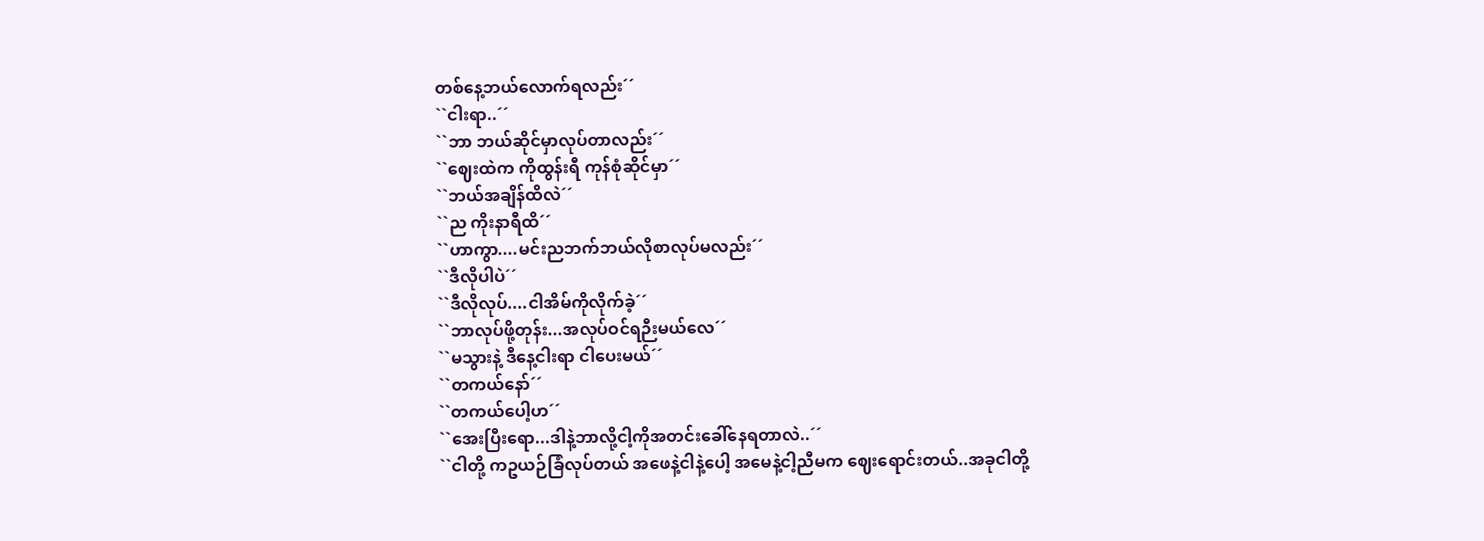တစ်နေ့ဘယ်လောက်ရလည်း´´
``ငါးရာ..´´
``ဘာ ဘယ်ဆိုင်မှာလုပ်တာလည်း´´
``ဈေးထဲက ကိုထွန်းရီ ကုန်စုံဆိုင်မှာ´´
``ဘယ်အချိန်ထိလဲ´´
``ည ကိုးနာရီထိ´´
``ဟာကွာ....မင်းညဘက်ဘယ်လိုစာလုပ်မလည်း´´
``ဒီလိုပါပဲ´´
``ဒီလိုလုပ်....ငါအိမ်ကိုလိုက်ခဲ့´´
``ဘာလုပ်ဖို့တုန်း...အလုပ်ဝင်ရဉီးမယ်လေ´´
``မသွားနဲ့ ဒီနေ့ငါးရာ ငါပေးမယ်´´
``တကယ်နော်´´
``တကယ်ပေါ့ဟ´´
``အေးပြီးရော...ဒါနဲ့ဘာလို့ငါ့ကိုအတင်းခေါ်နေရတာလဲ..´´
``ငါတို့ ကဥယဉ်ခြံလုပ်တယ် အဖေနဲ့ငါနဲ့ပေါ့ အမေနဲ့ငါ့ညီမက ဈေးရောင်းတယ်..အခုငါတို့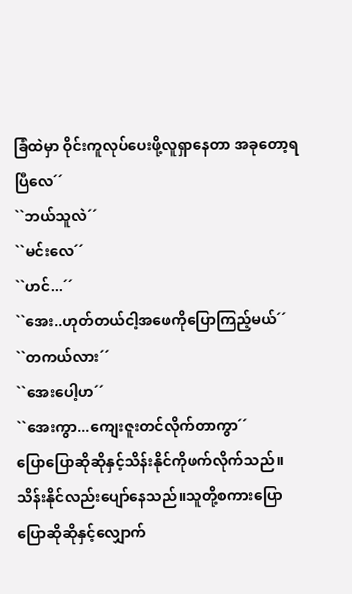ခြံထဲမှာ ဝိုင်းကူလုပ်ပေးဖို့လူရှာနေတာ အခုတော့ရပြီလေ´´
``ဘယ်သူလဲ´´
``မင်းလေ´´
``ဟင်...´´
``အေး..ဟုတ်တယ်ငါ့အဖေကိုပြောကြည့်မယ်´´
``တကယ်လား´´
``အေးပေါ့ဟ´´
``အေးကွာ...ကျေးဇူးတင်လိုက်တာကွာ´´
ပြောပြောဆိုဆိုနှင့်သိန်းနိုင်ကိုဖက်လိုက်သည်။သိန်းနိုင်လည်းပျော်နေသည်။သူတို့စကားပြောပြောဆိုဆိုနှင့်လျှောက်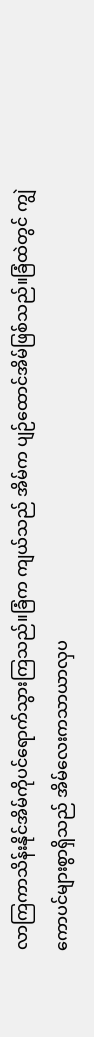လာကြကာသိန်းနိုင်အိမ်ကိုပင်ရောက်သွားကြသည်။ခြံက ကျယ်သည် အိမ်က ပျဉ်ထောင်အိမ်ဖြစ်သည်။ခြံထဲတွင် ကျွဲကောပင်များစွာရှိသည် အိမ်လေးကသာယာလှပ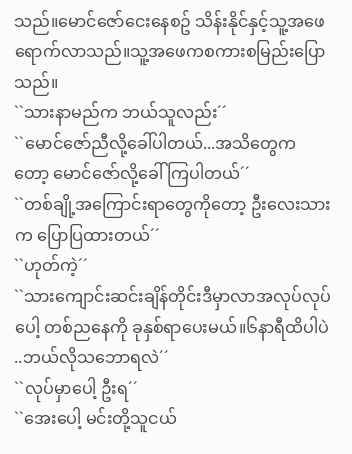သည်။မောင်ဇော်ငေးနေစဥ် သိန်းနိုင်နှင့်သူ့အဖေရောက်လာသည်။သူ့အဖေကစကားစမြည်းပြောသည်။
``သားနာမည်က ဘယ်သူလည်း´´
``မောင်ဇော်ညီလို့ခေါ်ပါတယ်...အသိတွေကတော့ မောင်ဇော်လို့ခေါ်ကြပါတယ်´´
``တစ်ချို့အကြောင်းရာတွေကိုတော့ ဦးလေးသားက ပြောပြထားတယ်´´
``ဟုတ်ကဲ့´´
``သားကျောင်းဆင်းချိန်တိုင်းဒီမှာလာအလုပ်လုပ်ပေါ့ တစ်ညနေကို ခုနှစ်ရာပေးမယ်။၆နာရီထိပါပဲ ..ဘယ်လိုသဘောရလဲ´´
``လုပ်မှာပေါ့ ဦးရ´´
``အေးပေါ့ မင်းတို့သူငယ်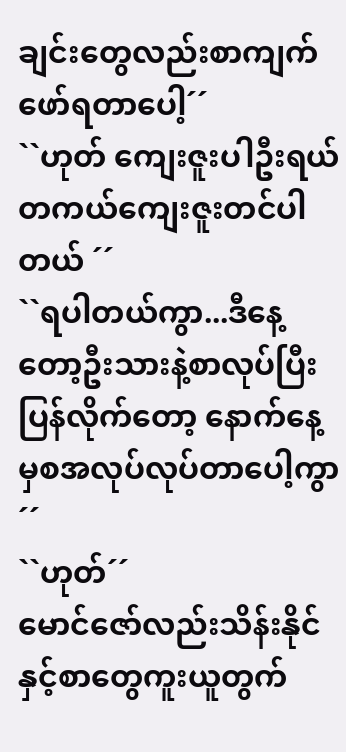ချင်းတွေလည်းစာကျက်ဖော်ရတာပေါ့´´
``ဟုတ် ကျေးဇူးပါဦးရယ် တကယ်ကျေးဇူးတင်ပါတယ် ´´
``ရပါတယ်ကွာ...ဒီနေ့တော့ဦးသားနဲ့စာလုပ်ပြီးပြန်လိုက်တော့ နောက်နေ့မှစအလုပ်လုပ်တာပေါ့ကွာ´´
``ဟုတ်´´
မောင်ဇော်လည်းသိန်းနိုင်နှင့်စာတွေကူးယူတွက်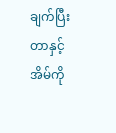ချက်ပြီးတာနှင့်အိမ်ကို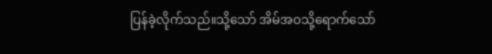ပြန်ခဲ့လိုက်သည်။သို့သော် အိမ်အဝသို့ရောက်သော်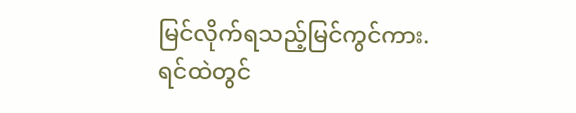မြင်လိုက်ရသည့်မြင်ကွင်ကား.ရင်ထဲတွင်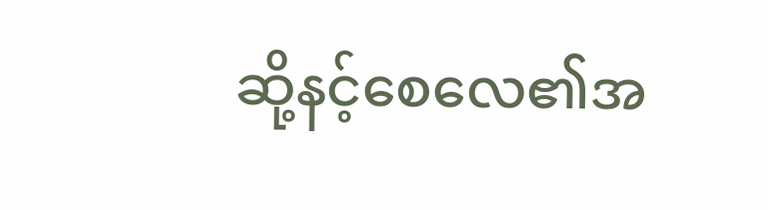ဆို့နင့်စေလေ၏အ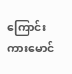ကြောင်းကားမောင်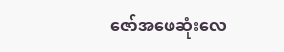ဇော်အဖေဆုံးလေ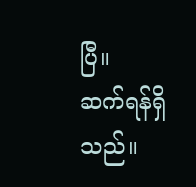ပြီ။
ဆက်ရန်ရှိသည်။